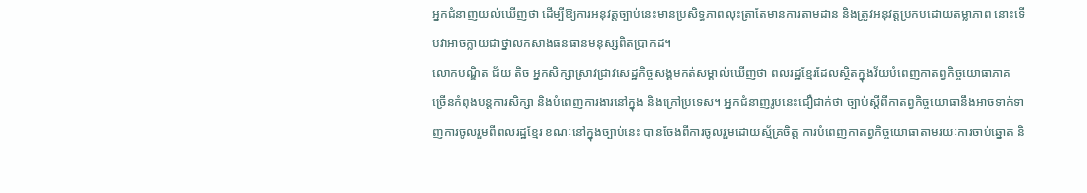អ្នកជំនាញយល់ឃើញថា ដើម្បីឱ្យការអនុវត្តច្បាប់នេះមានប្រសិទ្ធភាពលុះត្រាតែមានការតាមដាន និងត្រូវអនុវត្តប្រកបដោយតម្លាភាព នោះទើបវាអាចក្លាយជាថ្នាលកសាងធនធានមនុស្សពិតប្រាកដ។
លោកបណ្ឌិត ជ័យ តិច អ្នកសិក្សាស្រាវជ្រាវសេដ្ឋកិច្ចសង្គមកត់សម្គាល់ឃើញថា ពលរដ្ឋខ្មែរដែលស្ថិតក្នុងវ័យបំពេញកាតព្វកិច្ចយោធាភាគច្រើនកំពុងបន្តការសិក្សា និងបំពេញការងារនៅក្នុង និងក្រៅប្រទេស។ អ្នកជំនាញរូបនេះជឿជាក់ថា ច្បាប់ស្តីពីកាតព្វកិច្ចយោធានឹងអាចទាក់ទាញការចូលរួមពីពលរដ្ឋខ្មែរ ខណៈនៅក្នុងច្បាប់នេះ បានចែងពីការចូលរួមដោយស្ម័គ្រចិត្ត ការបំពេញកាតព្វកិច្ចយោធាតាមរយៈការចាប់ឆ្នោត និ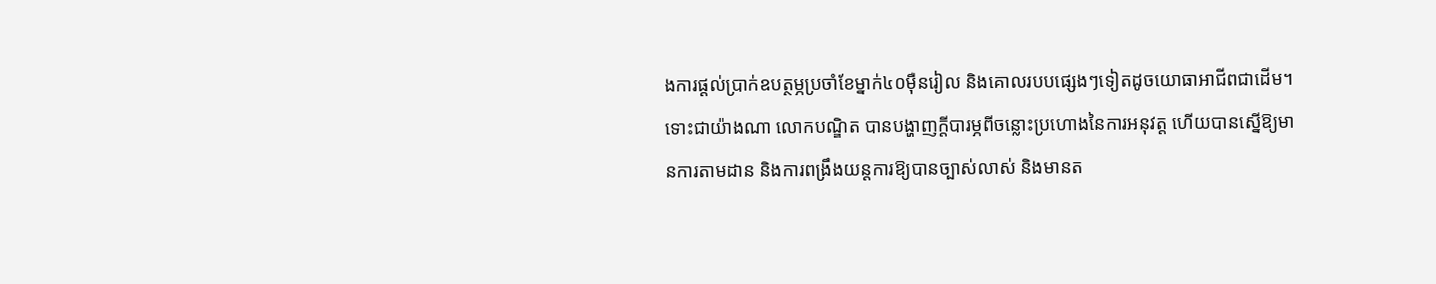ងការផ្ដល់ប្រាក់ឧបត្ថម្ភប្រចាំខែម្នាក់៤០ម៉ឺនរៀល និងគោលរបបផ្សេងៗទៀតដូចយោធាអាជីពជាដើម។ ទោះជាយ៉ាងណា លោកបណ្ឌិត បានបង្ហាញក្តីបារម្ភពីចន្លោះប្រហោងនៃការអនុវត្ត ហើយបានស្នើឱ្យមានការតាមដាន និងការពង្រឹងយន្តការឱ្យបានច្បាស់លាស់ និងមានត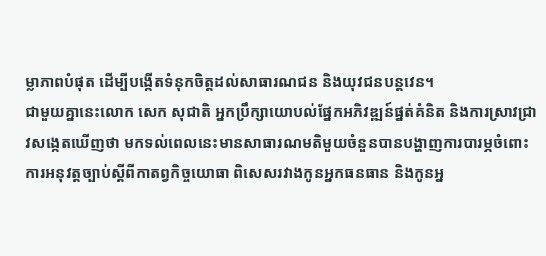ម្លាភាពបំផុត ដើម្បីបង្កើតទំនុកចិត្តដល់សាធារណជន និងយុវជនបន្តវេន។
ជាមួយគ្នានេះលោក សេក សុជាតិ អ្នកប្រឹក្សាយោបល់ផ្នែកអភិវឌ្ឍន៍ផ្នត់គំនិត និងការស្រាវជ្រាវសង្កេតឃើញថា មកទល់ពេលនេះមានសាធារណមតិមួយចំនួនបានបង្ហាញការបារម្ភចំពោះការអនុវត្តច្បាប់ស្ដីពីកាតព្វកិច្ចយោធា ពិសេសរវាងកូនអ្នកធនធាន និងកូនអ្ន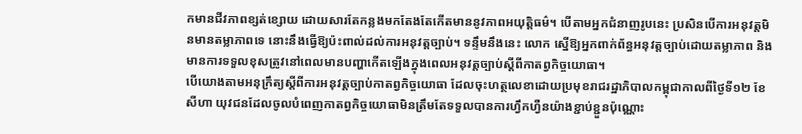កមានជីវភាពខ្សត់ខ្សោយ ដោយសារតែកន្លងមកតែងតែកើតមាននូវភាពអយុត្តិធម៌។ បើតាមអ្នកជំនាញរូបនេះ ប្រសិនបើការអនុវត្តមិនមានតម្លាភាពទេ នោះនឹងធ្វើឱ្យប៉ះពាល់ដល់ការអនុវត្តច្បាប់។ ទន្ទឹមនឹងនេះ លោក ស្នើឱ្យអ្នកពាក់ព័ន្ធអនុវត្តច្បាប់ដោយតម្លាភាព និងមានការទទួលខុសត្រូវនៅពេលមានបញ្ហាកើតឡើងក្នុងពេលអនុវត្តច្បាប់ស្ដីពីកាតព្វកិច្ចយោធា។
បើយោងតាមអនុក្រឹត្យស្តីពីការអនុវត្តច្បាប់កាតព្វកិច្ចយោធា ដែលចុះហត្ថលេខាដោយប្រមុខរាជរដ្ឋាភិបាលកម្ពុជាកាលពីថ្ងៃទី១២ ខែសីហា យុវជនដែលចូលបំពេញកាតព្វកិច្ចយោធាមិនត្រឹមតែទទួលបានការហ្វឹកហ្វឺនយ៉ាងខ្ជាប់ខ្ជួនប៉ុណ្ណោះ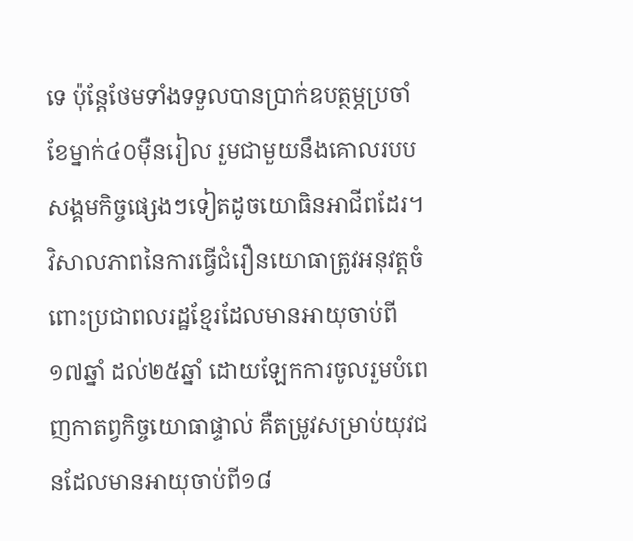ទេ ប៉ុន្តែថែមទាំងទទួលបានប្រាក់ឧបត្ថម្ភប្រចាំខែម្នាក់៤០ម៉ឺនរៀល រួមជាមួយនឹងគោលរបបសង្គមកិច្ចផ្សេងៗទៀតដូចយោធិនអាជីពដែរ។ វិសាលភាពនៃការធ្វើជំរឿនយោធាត្រូវអនុវត្តចំពោះប្រជាពលរដ្ឋខ្មែរដែលមានអាយុចាប់ពី១៧ឆ្នាំ ដល់២៥ឆ្នាំ ដោយឡែកការចូលរួមបំពេញកាតព្វកិច្ចយោធាផ្ទាល់ គឺតម្រូវសម្រាប់យុវជនដែលមានអាយុចាប់ពី១៨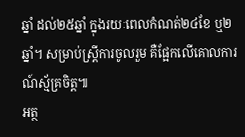ឆ្នាំ ដល់២៥ឆ្នាំ ក្នុងរយៈពេលកំណត់២៤ខែ ឬ២ឆ្នាំ។ សម្រាប់ស្ត្រីការចូលរួម គឺផ្អែកលើគោលការណ៍ស្ម័គ្រចិត្ត៕
អត្ថ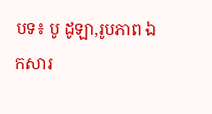បទ៖ បូ ដូឡា,រូបភាព ឯកសារ